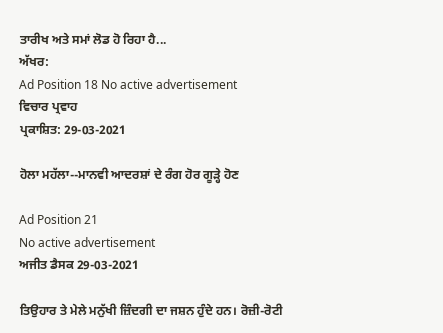ਤਾਰੀਖ ਅਤੇ ਸਮਾਂ ਲੋਡ ਹੋ ਰਿਹਾ ਹੈ...
ਅੱਖਰ:
Ad Position 18 No active advertisement
ਵਿਚਾਰ ਪ੍ਰਵਾਹ
ਪ੍ਰਕਾਸ਼ਿਤ: 29-03-2021

ਹੋਲਾ ਮਹੱਲਾ--ਮਾਨਵੀ ਆਦਰਸ਼ਾਂ ਦੇ ਰੰਗ ਹੋਰ ਗੂੜ੍ਹੇ ਹੋਣ

Ad Position 21
No active advertisement
ਅਜੀਤ ਡੈਸਕ 29-03-2021

ਤਿਉਹਾਰ ਤੇ ਮੇਲੇ ਮਨੁੱਖੀ ਜ਼ਿੰਦਗੀ ਦਾ ਜਸ਼ਨ ਹੁੰਦੇ ਹਨ। ਰੋਜ਼ੀ-ਰੋਟੀ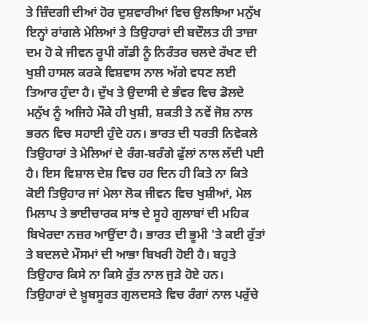ਤੇ ਜ਼ਿੰਦਗੀ ਦੀਆਂ ਹੋਰ ਦੁਸ਼ਵਾਰੀਆਂ ਵਿਚ ਉਲਝਿਆ ਮਨੁੱਖ ਇਨ੍ਹਾਂ ਰਾਂਗਲੇ ਮੇਲਿਆਂ ਤੇ ਤਿਉਹਾਰਾਂ ਦੀ ਬਦੌਲਤ ਹੀ ਤਾਜ਼ਾ ਦਮ ਹੋ ਕੇ ਜੀਵਨ ਰੂਪੀ ਗੱਡੀ ਨੂੰ ਨਿਰੰਤਰ ਚਲਦੇ ਰੱਖਣ ਦੀ ਖੁਸ਼ੀ ਹਾਸਲ ਕਰਕੇ ਵਿਸ਼ਵਾਸ ਨਾਲ ਅੱਗੇ ਵਧਣ ਲਈ ਤਿਆਰ ਹੁੰਦਾ ਹੈ। ਦੁੱਖ ਤੇ ਉਦਾਸੀ ਦੇ ਭੰਵਰ ਵਿਚ ਡੋਲਦੇ ਮਨੁੱਖ ਨੂੰ ਅਜਿਹੇ ਮੌਕੇ ਹੀ ਖੁਸ਼ੀ, ਸ਼ਕਤੀ ਤੇ ਨਵੇਂ ਜੋਸ਼ ਨਾਲ ਭਰਨ ਵਿਚ ਸਹਾਈ ਹੁੰਦੇ ਹਨ। ਭਾਰਤ ਦੀ ਧਰਤੀ ਨਿਵੇਕਲੇ ਤਿਉਹਾਰਾਂ ਤੇ ਮੇਲਿਆਂ ਦੇ ਰੰਗ-ਬਰੰਗੇ ਫੁੱਲਾਂ ਨਾਲ ਲੱਦੀ ਪਈ ਹੈ। ਇਸ ਵਿਸ਼ਾਲ ਦੇਸ਼ ਵਿਚ ਹਰ ਦਿਨ ਹੀ ਕਿਤੇ ਨਾ ਕਿਤੇ ਕੋਈ ਤਿਉਹਾਰ ਜਾਂ ਮੇਲਾ ਲੋਕ ਜੀਵਨ ਵਿਚ ਖੁਸ਼ੀਆਂ, ਮੇਲ ਮਿਲਾਪ ਤੇ ਭਾਈਚਾਰਕ ਸਾਂਝ ਦੇ ਸੂਹੇ ਗੁਲਾਬਾਂ ਦੀ ਮਹਿਕ ਬਿਖੇਰਦਾ ਨਜ਼ਰ ਆਉਂਦਾ ਹੈ। ਭਾਰਤ ਦੀ ਭੂਮੀ 'ਤੇ ਕਈ ਰੁੱਤਾਂ ਤੇ ਬਦਲਦੇ ਮੌਸਮਾਂ ਦੀ ਆਭਾ ਬਿਖਰੀ ਹੋਈ ਹੈ। ਬਹੁਤੇ ਤਿਉਹਾਰ ਕਿਸੇ ਨਾ ਕਿਸੇ ਰੁੱਤ ਨਾਲ ਜੁੜੇ ਹੋਏ ਹਨ। ਤਿਉਹਾਰਾਂ ਦੇ ਖ਼ੂਬਸੂਰਤ ਗੁਲਦਸਤੇ ਵਿਚ ਰੰਗਾਂ ਨਾਲ ਪਰੁੱਚੇ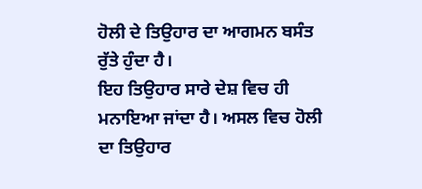ਹੋਲੀ ਦੇ ਤਿਉਹਾਰ ਦਾ ਆਗਮਨ ਬਸੰਤ ਰੁੱਤੇ ਹੁੰਦਾ ਹੈ।
ਇਹ ਤਿਉਹਾਰ ਸਾਰੇ ਦੇਸ਼ ਵਿਚ ਹੀ ਮਨਾਇਆ ਜਾਂਦਾ ਹੈ। ਅਸਲ ਵਿਚ ਹੋਲੀ ਦਾ ਤਿਉਹਾਰ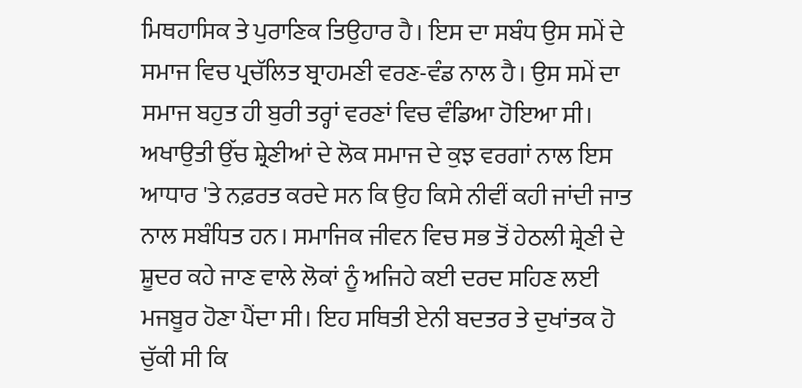ਮਿਥਹਾਸਿਕ ਤੇ ਪੁਰਾਣਿਕ ਤਿਉਹਾਰ ਹੈ। ਇਸ ਦਾ ਸਬੰਧ ਉਸ ਸਮੇਂ ਦੇ ਸਮਾਜ ਵਿਚ ਪ੍ਰਚੱਲਿਤ ਬ੍ਰਾਹਮਣੀ ਵਰਣ-ਵੰਡ ਨਾਲ ਹੈ। ਉਸ ਸਮੇਂ ਦਾ ਸਮਾਜ ਬਹੁਤ ਹੀ ਬੁਰੀ ਤਰ੍ਹਾਂ ਵਰਣਾਂ ਵਿਚ ਵੰਡਿਆ ਹੋਇਆ ਸੀ। ਅਖਾਉਤੀ ਉੱਚ ਸ਼੍ਰੇਣੀਆਂ ਦੇ ਲੋਕ ਸਮਾਜ ਦੇ ਕੁਝ ਵਰਗਾਂ ਨਾਲ ਇਸ ਆਧਾਰ 'ਤੇ ਨਫ਼ਰਤ ਕਰਦੇ ਸਨ ਕਿ ਉਹ ਕਿਸੇ ਨੀਵੀਂ ਕਹੀ ਜਾਂਦੀ ਜਾਤ ਨਾਲ ਸਬੰਧਿਤ ਹਨ। ਸਮਾਜਿਕ ਜੀਵਨ ਵਿਚ ਸਭ ਤੋਂ ਹੇਠਲੀ ਸ਼੍ਰੇਣੀ ਦੇ ਸ਼ੂਦਰ ਕਹੇ ਜਾਣ ਵਾਲੇ ਲੋਕਾਂ ਨੂੰ ਅਜਿਹੇ ਕਈ ਦਰਦ ਸਹਿਣ ਲਈ ਮਜਬੂਰ ਹੋਣਾ ਪੈਂਦਾ ਸੀ। ਇਹ ਸਥਿਤੀ ਏਨੀ ਬਦਤਰ ਤੇ ਦੁਖਾਂਤਕ ਹੋ ਚੁੱਕੀ ਸੀ ਕਿ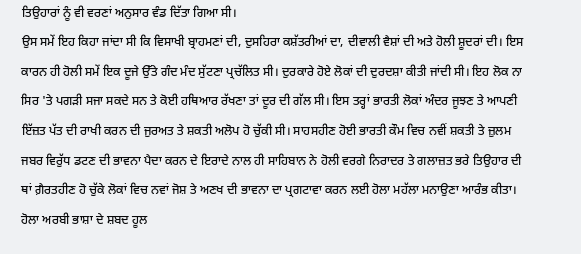ਤਿਉਹਾਰਾਂ ਨੂੰ ਵੀ ਵਰਣਾਂ ਅਨੁਸਾਰ ਵੰਡ ਦਿੱਤਾ ਗਿਆ ਸੀ।
ਉਸ ਸਮੇਂ ਇਹ ਕਿਹਾ ਜਾਂਦਾ ਸੀ ਕਿ ਵਿਸਾਖੀ ਬ੍ਰਾਹਮਣਾਂ ਦੀ, ਦੁਸਹਿਰਾ ਕਸ਼ੱਤਰੀਆਂ ਦਾ, ਦੀਵਾਲੀ ਵੈਸ਼ਾਂ ਦੀ ਅਤੇ ਹੋਲੀ ਸ਼ੂਦਰਾਂ ਦੀ। ਇਸ ਕਾਰਨ ਹੀ ਹੋਲੀ ਸਮੇਂ ਇਕ ਦੂਜੇ ਉੱਤੇ ਗੰਦ ਮੰਦ ਸੁੱਟਣਾ ਪ੍ਰਚੱਲਿਤ ਸੀ। ਦੁਰਕਾਰੇ ਹੋਏ ਲੋਕਾਂ ਦੀ ਦੁਰਦਸ਼ਾ ਕੀਤੀ ਜਾਂਦੀ ਸੀ। ਇਹ ਲੋਕ ਨਾ ਸਿਰ 'ਤੇ ਪਗੜੀ ਸਜਾ ਸਕਦੇ ਸਨ ਤੇ ਕੋਈ ਹਥਿਆਰ ਰੱਖਣਾ ਤਾਂ ਦੂਰ ਦੀ ਗੱਲ ਸੀ। ਇਸ ਤਰ੍ਹਾਂ ਭਾਰਤੀ ਲੋਕਾਂ ਅੰਦਰ ਜੂਝਣ ਤੇ ਆਪਣੀ ਇੱਜ਼ਤ ਪੱਤ ਦੀ ਰਾਖੀ ਕਰਨ ਦੀ ਜੁਰਅਤ ਤੇ ਸ਼ਕਤੀ ਅਲੋਪ ਹੋ ਚੁੱਕੀ ਸੀ। ਸਾਹਸਹੀਣ ਹੋਈ ਭਾਰਤੀ ਕੌਮ ਵਿਚ ਨਵੀਂ ਸ਼ਕਤੀ ਤੇ ਜ਼ੁਲਮ ਜਬਰ ਵਿਰੁੱਧ ਡਟਣ ਦੀ ਭਾਵਨਾ ਪੈਦਾ ਕਰਨ ਦੇ ਇਰਾਦੇ ਨਾਲ ਹੀ ਸਾਹਿਬਾਨ ਨੇ ਹੋਲੀ ਵਰਗੇ ਨਿਰਾਦਰ ਤੇ ਗਲਾਜ਼ਤ ਭਰੇ ਤਿਉਹਾਰ ਦੀ ਥਾਂ ਗ਼ੈਰਤਹੀਣ ਹੋ ਚੁੱਕੇ ਲੋਕਾਂ ਵਿਚ ਨਵਾਂ ਜੋਸ਼ ਤੇ ਅਣਖ ਦੀ ਭਾਵਨਾ ਦਾ ਪ੍ਰਗਟਾਵਾ ਕਰਨ ਲਈ ਹੋਲਾ ਮਹੱਲਾ ਮਨਾਉਣਾ ਆਰੰਭ ਕੀਤਾ।
ਹੋਲਾ ਅਰਬੀ ਭਾਸ਼ਾ ਦੇ ਸ਼ਬਦ ਹੂਲ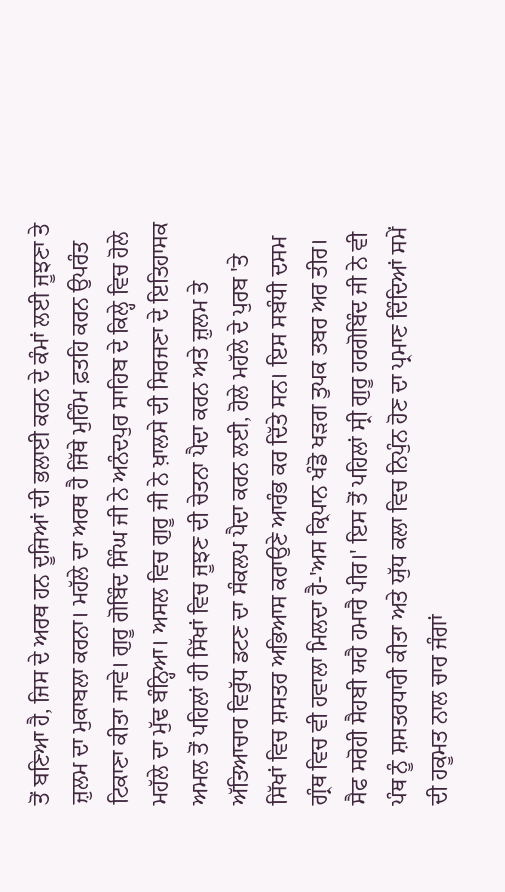ਤੋਂ ਬਣਿਆ ਹੈ, ਜਿਸ ਦੇ ਅਰਥ ਹਨ ਦੂਜਿਆਂ ਦੀ ਭਲਾਈ ਕਰਨ ਦੇ ਕੰਮਾਂ ਲਈ ਜੂਝਣਾ ਤੇ ਜ਼ੁਲਮ ਦਾ ਮੁਕਾਬਲਾ ਕਰਨਾ। ਮਹੱਲੇ ਦਾ ਅਰਥ ਹੈ ਜਿੱਥੇ ਮੁਹਿੰਮ ਫ਼ਤਹਿ ਕਰਨ ਉਪਰੰਤ ਟਿਕਾਣਾ ਕੀਤਾ ਜਾਵੇ। ਗੁਰੂ ਗੋਬਿੰਦ ਸਿੰਘ ਜੀ ਨੇ ਅਨੰਦਪੁਰ ਸਾਹਿਬ ਦੇ ਕਿਲ੍ਹੇ ਵਿਚ ਹੋਲੇ ਮਹੱਲੇ ਦਾ ਮੁੱਢ ਬੰਨ੍ਹਿਆ। ਅਸਲ ਵਿਚ ਗੁਰੂ ਜੀ ਨੇ ਖ਼ਾਲਸੇ ਦੀ ਸਿਰਜਣਾ ਦੇ ਇਤਿਹਾਸਕ ਅਮਲ ਤੋਂ ਪਹਿਲਾਂ ਹੀ ਸਿੱਖਾਂ ਵਿਚ ਜੂਝਣ ਦੀ ਚੇਤਨਾ ਪੈਦਾ ਕਰਨ ਅਤੇ ਜ਼ੁਲਮ ਤੇ ਅੱਤਿਆਚਾਰ ਵਿਰੁੱਧ ਡਟਣ ਦਾ ਸੰਕਲਪ ਪੈਦਾ ਕਰਨ ਲਈ, ਹੋਲੇ ਮਹੱਲੇ ਦੇ ਪੁਰਬ 'ਤੇ ਸਿੱਖਾਂ ਵਿਚ ਸ਼ਸਤਰ ਅਭਿਆਸ ਕਰਾਉਣੇ ਆਰੰਭ ਕਰ ਦਿੱਤੇ ਸਨ। ਇਸ ਸਬੰਧੀ ਦਸਮ ਗ੍ਰੰਥ ਵਿਚ ਵੀ ਹਵਾਲਾ ਮਿਲਦਾ ਹੈ-'ਅਸ ਕ੍ਰਿਪਾਨ ਖੰਡੋ ਖੜਗ ਤੁਪਕ ਤਬਰ ਅਰ ਤੀਰ। ਸੈਫ ਸਰੋਹੀ ਸੈਹਬੀ ਯਹੈ ਹਮਾਰੈ ਪੀਰ।' ਇਸ ਤੋਂ ਪਹਿਲਾਂ ਸ੍ਰੀ ਗੁਰੂ ਹਰਗੋਬਿੰਦ ਜੀ ਨੇ ਵੀ ਪੰਥ ਨੂੰ ਸ਼ਸਤਰਧਾਰੀ ਕੀਤਾ ਅਤੇ ਯੁੱਧ ਕਲਾ ਵਿਚ ਨਿਪੁੰਨ ਹੋਣ ਦਾ ਪ੍ਰਮਾਣ ਦਿੰਦਿਆਂ ਸਮੇਂ ਦੀ ਹਕੂਮਤ ਨਾਲ ਚਾਰ ਜੰਗਾਂ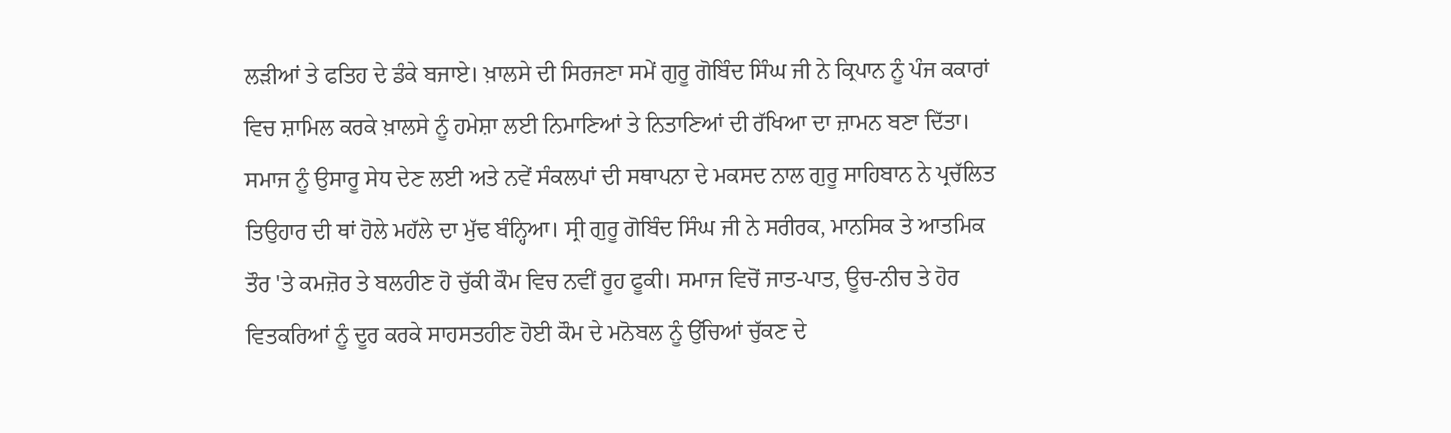ਲੜੀਆਂ ਤੇ ਫਤਿਹ ਦੇ ਡੰਕੇ ਬਜਾਏ। ਖ਼ਾਲਸੇ ਦੀ ਸਿਰਜਣਾ ਸਮੇਂ ਗੁਰੂ ਗੋਬਿੰਦ ਸਿੰਘ ਜੀ ਨੇ ਕ੍ਰਿਪਾਨ ਨੂੰ ਪੰਜ ਕਕਾਰਾਂ ਵਿਚ ਸ਼ਾਮਿਲ ਕਰਕੇ ਖ਼ਾਲਸੇ ਨੂੰ ਹਮੇਸ਼ਾ ਲਈ ਨਿਮਾਣਿਆਂ ਤੇ ਨਿਤਾਣਿਆਂ ਦੀ ਰੱਖਿਆ ਦਾ ਜ਼ਾਮਨ ਬਣਾ ਦਿੱਤਾ।
ਸਮਾਜ ਨੂੰ ਉਸਾਰੂ ਸੇਧ ਦੇਣ ਲਈ ਅਤੇ ਨਵੇਂ ਸੰਕਲਪਾਂ ਦੀ ਸਥਾਪਨਾ ਦੇ ਮਕਸਦ ਨਾਲ ਗੁਰੂ ਸਾਹਿਬਾਨ ਨੇ ਪ੍ਰਚੱਲਿਤ ਤਿਉਹਾਰ ਦੀ ਥਾਂ ਹੋਲੇ ਮਹੱਲੇ ਦਾ ਮੁੱਢ ਬੰਨ੍ਹਿਆ। ਸ੍ਰੀ ਗੁਰੂ ਗੋਬਿੰਦ ਸਿੰਘ ਜੀ ਨੇ ਸਰੀਰਕ, ਮਾਨਸਿਕ ਤੇ ਆਤਮਿਕ ਤੌਰ 'ਤੇ ਕਮਜ਼ੋਰ ਤੇ ਬਲਹੀਣ ਹੋ ਚੁੱਕੀ ਕੌਮ ਵਿਚ ਨਵੀਂ ਰੂਹ ਫੂਕੀ। ਸਮਾਜ ਵਿਚੋਂ ਜਾਤ-ਪਾਤ, ਊਚ-ਨੀਚ ਤੇ ਹੋਰ ਵਿਤਕਰਿਆਂ ਨੂੰ ਦੂਰ ਕਰਕੇ ਸਾਹਸਤਹੀਣ ਹੋਈ ਕੌਮ ਦੇ ਮਨੋਬਲ ਨੂੰ ਉੱਚਿਆਂ ਚੁੱਕਣ ਦੇ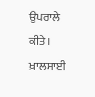ਉਪਰਾਲੇ ਕੀਤੇ। ਖ਼ਾਲਸਾਈ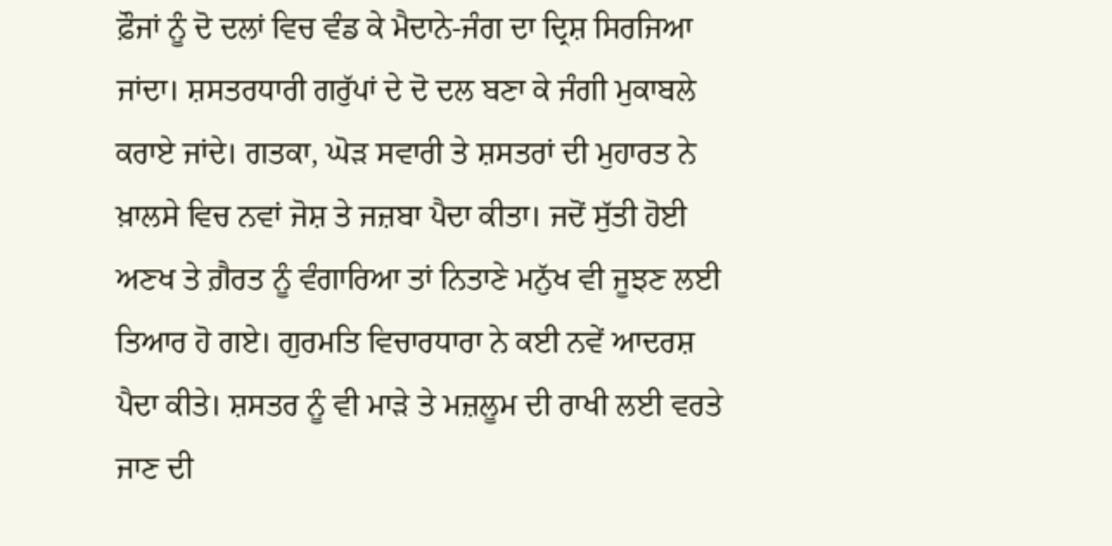ਫ਼ੌਜਾਂ ਨੂੰ ਦੋ ਦਲਾਂ ਵਿਚ ਵੰਡ ਕੇ ਮੈਦਾਨੇ-ਜੰਗ ਦਾ ਦ੍ਰਿਸ਼ ਸਿਰਜਿਆ ਜਾਂਦਾ। ਸ਼ਸਤਰਧਾਰੀ ਗਰੁੱਪਾਂ ਦੇ ਦੋ ਦਲ ਬਣਾ ਕੇ ਜੰਗੀ ਮੁਕਾਬਲੇ ਕਰਾਏ ਜਾਂਦੇ। ਗਤਕਾ, ਘੋੜ ਸਵਾਰੀ ਤੇ ਸ਼ਸਤਰਾਂ ਦੀ ਮੁਹਾਰਤ ਨੇ ਖ਼ਾਲਸੇ ਵਿਚ ਨਵਾਂ ਜੋਸ਼ ਤੇ ਜਜ਼ਬਾ ਪੈਦਾ ਕੀਤਾ। ਜਦੋਂ ਸੁੱਤੀ ਹੋਈ ਅਣਖ ਤੇ ਗ਼ੈਰਤ ਨੂੰ ਵੰਗਾਰਿਆ ਤਾਂ ਨਿਤਾਣੇ ਮਨੁੱਖ ਵੀ ਜੂਝਣ ਲਈ ਤਿਆਰ ਹੋ ਗਏ। ਗੁਰਮਤਿ ਵਿਚਾਰਧਾਰਾ ਨੇ ਕਈ ਨਵੇਂ ਆਦਰਸ਼ ਪੈਦਾ ਕੀਤੇ। ਸ਼ਸਤਰ ਨੂੰ ਵੀ ਮਾੜੇ ਤੇ ਮਜ਼ਲੂਮ ਦੀ ਰਾਖੀ ਲਈ ਵਰਤੇ ਜਾਣ ਦੀ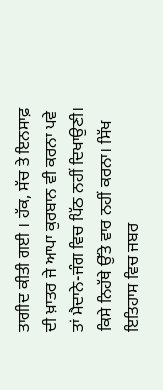ਤਾਗੀਦ ਕੀਤੀ ਗਈ । ਹੱਕ, ਸੱਚ ਤੇ ਇਨਸਾਫ਼ ਦੀ ਖ਼ਾਤਰ ਜੇ ਆਪਾ ਕੁਰਬਾਨ ਵੀ ਕਰਨਾ ਪਵੇ ਤਾਂ ਮੈਦਾਨੇ-ਜੰਗ ਵਿਚ ਪਿੱਠ ਨਹੀਂ ਦਿਖਾਉਣੀ। ਕਿਸੇ ਨਿਹੱਥੇ ਉੱਤੇ ਵਾਰ ਨਹੀਂ ਕਰਨਾ। ਸਿੱਖ ਇਤਿਹਾਸ ਵਿਚ ਜਬਰ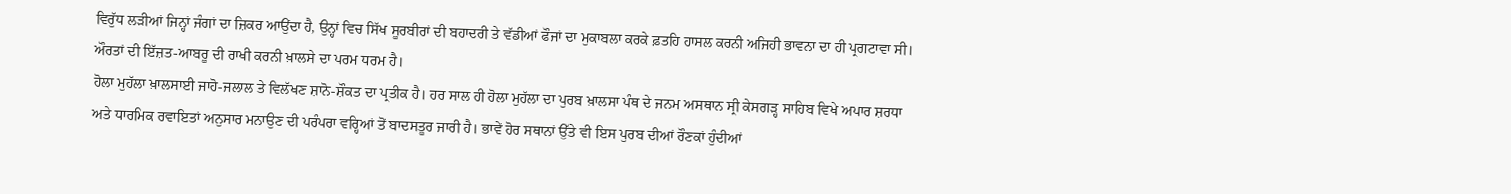ਵਿਰੁੱਧ ਲੜੀਆਂ ਜਿਨ੍ਹਾਂ ਜੰਗਾਂ ਦਾ ਜ਼ਿਕਰ ਆਉਂਦਾ ਹੈ, ਉਨ੍ਹਾਂ ਵਿਚ ਸਿੱਖ ਸੂਰਬੀਰਾਂ ਦੀ ਬਹਾਦਰੀ ਤੇ ਵੱਡੀਆਂ ਫੌਜਾਂ ਦਾ ਮੁਕਾਬਲਾ ਕਰਕੇ ਫ਼ਤਹਿ ਹਾਸਲ ਕਰਨੀ ਅਜਿਹੀ ਭਾਵਨਾ ਦਾ ਹੀ ਪ੍ਰਗਟਾਵਾ ਸੀ। ਔਰਤਾਂ ਦੀ ਇੱਜ਼ਤ-ਆਬਰੂ ਦੀ ਰਾਖੀ ਕਰਨੀ ਖ਼ਾਲਸੇ ਦਾ ਪਰਮ ਧਰਮ ਹੈ।
ਹੋਲਾ ਮੁਹੱਲਾ ਖ਼ਾਲਸਾਈ ਜਾਹੋ-ਜਲਾਲ ਤੇ ਵਿਲੱਖਣ ਸ਼ਾਨੋ-ਸ਼ੌਕਤ ਦਾ ਪ੍ਰਤੀਕ ਹੈ। ਹਰ ਸਾਲ ਹੀ ਹੋਲਾ ਮੁਹੱਲਾ ਦਾ ਪੁਰਬ ਖ਼ਾਲਸਾ ਪੰਥ ਦੇ ਜਨਮ ਅਸਥਾਨ ਸ੍ਰੀ ਕੇਸਗੜ੍ਹ ਸਾਹਿਬ ਵਿਖੇ ਅਪਾਰ ਸ਼ਰਧਾ ਅਤੇ ਧਾਰਮਿਕ ਰਵਾਇਤਾਂ ਅਨੁਸਾਰ ਮਨਾਉਣ ਦੀ ਪਰੰਪਰਾ ਵਰ੍ਹਿਆਂ ਤੋਂ ਬਾਦਸਤੂਰ ਜਾਰੀ ਹੈ। ਭਾਵੇਂ ਹੋਰ ਸਥਾਨਾਂ ਉੱਤੇ ਵੀ ਇਸ ਪੁਰਬ ਦੀਆਂ ਰੌਣਕਾਂ ਹੁੰਦੀਆਂ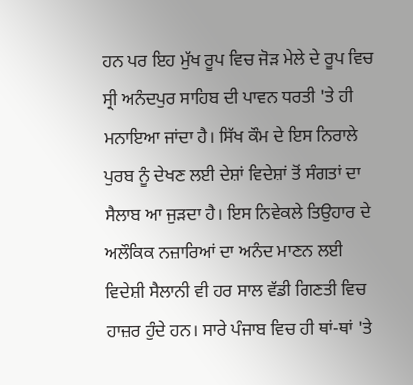ਹਨ ਪਰ ਇਹ ਮੁੱਖ ਰੂਪ ਵਿਚ ਜੋੜ ਮੇਲੇ ਦੇ ਰੂਪ ਵਿਚ ਸ੍ਰੀ ਅਨੰਦਪੁਰ ਸਾਹਿਬ ਦੀ ਪਾਵਨ ਧਰਤੀ 'ਤੇ ਹੀ ਮਨਾਇਆ ਜਾਂਦਾ ਹੈ। ਸਿੱਖ ਕੌਮ ਦੇ ਇਸ ਨਿਰਾਲੇ ਪੁਰਬ ਨੂੰ ਦੇਖਣ ਲਈ ਦੇਸ਼ਾਂ ਵਿਦੇਸ਼ਾਂ ਤੋਂ ਸੰਗਤਾਂ ਦਾ ਸੈਲਾਬ ਆ ਜੁੜਦਾ ਹੈ। ਇਸ ਨਿਵੇਕਲੇ ਤਿਉਹਾਰ ਦੇ ਅਲੌਕਿਕ ਨਜ਼ਾਰਿਆਂ ਦਾ ਅਨੰਦ ਮਾਣਨ ਲਈ ਵਿਦੇਸ਼ੀ ਸੈਲਾਨੀ ਵੀ ਹਰ ਸਾਲ ਵੱਡੀ ਗਿਣਤੀ ਵਿਚ ਹਾਜ਼ਰ ਹੁੰਦੇ ਹਨ। ਸਾਰੇ ਪੰਜਾਬ ਵਿਚ ਹੀ ਥਾਂ-ਥਾਂ 'ਤੇ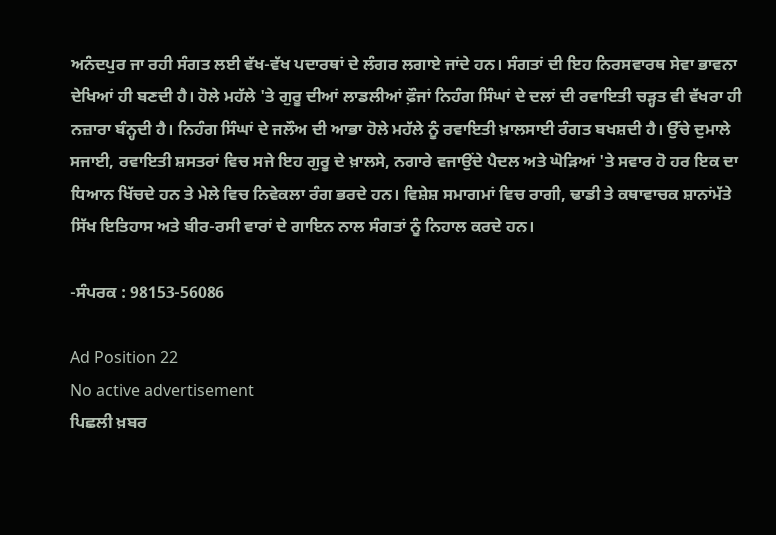ਅਨੰਦਪੁਰ ਜਾ ਰਹੀ ਸੰਗਤ ਲਈ ਵੱਖ-ਵੱਖ ਪਦਾਰਥਾਂ ਦੇ ਲੰਗਰ ਲਗਾਏ ਜਾਂਦੇ ਹਨ। ਸੰਗਤਾਂ ਦੀ ਇਹ ਨਿਰਸਵਾਰਥ ਸੇਵਾ ਭਾਵਨਾ ਦੇਖਿਆਂ ਹੀ ਬਣਦੀ ਹੈ। ਹੋਲੇ ਮਹੱਲੇ 'ਤੇ ਗੁਰੂ ਦੀਆਂ ਲਾਡਲੀਆਂ ਫ਼ੌਜਾਂ ਨਿਹੰਗ ਸਿੰਘਾਂ ਦੇ ਦਲਾਂ ਦੀ ਰਵਾਇਤੀ ਚੜ੍ਹਤ ਵੀ ਵੱਖਰਾ ਹੀ ਨਜ਼ਾਰਾ ਬੰਨ੍ਹਦੀ ਹੈ। ਨਿਹੰਗ ਸਿੰਘਾਂ ਦੇ ਜਲੌਅ ਦੀ ਆਭਾ ਹੋਲੇ ਮਹੱਲੇ ਨੂੰ ਰਵਾਇਤੀ ਖ਼ਾਲਸਾਈ ਰੰਗਤ ਬਖਸ਼ਦੀ ਹੈ। ਉੱਚੇ ਦੁਮਾਲੇ ਸਜਾਈ, ਰਵਾਇਤੀ ਸ਼ਸਤਰਾਂ ਵਿਚ ਸਜੇ ਇਹ ਗੁਰੂ ਦੇ ਖ਼ਾਲਸੇ, ਨਗਾਰੇ ਵਜਾਉਂਦੇ ਪੈਦਲ ਅਤੇ ਘੋੜਿਆਂ 'ਤੇ ਸਵਾਰ ਹੋ ਹਰ ਇਕ ਦਾ ਧਿਆਨ ਖਿੱਚਦੇ ਹਨ ਤੇ ਮੇਲੇ ਵਿਚ ਨਿਵੇਕਲਾ ਰੰਗ ਭਰਦੇ ਹਨ। ਵਿਸ਼ੇਸ਼ ਸਮਾਗਮਾਂ ਵਿਚ ਰਾਗੀ, ਢਾਡੀ ਤੇ ਕਥਾਵਾਚਕ ਸ਼ਾਨਾਂਮੱਤੇ ਸਿੱਖ ਇਤਿਹਾਸ ਅਤੇ ਬੀਰ-ਰਸੀ ਵਾਰਾਂ ਦੇ ਗਾਇਨ ਨਾਲ ਸੰਗਤਾਂ ਨੂੰ ਨਿਹਾਲ ਕਰਦੇ ਹਨ।

-ਸੰਪਰਕ : 98153-56086

Ad Position 22
No active advertisement
ਪਿਛਲੀ ਖ਼ਬਰ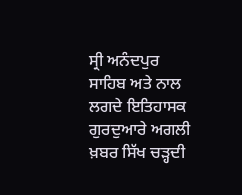ਸ੍ਰੀ ਅਨੰਦਪੁਰ ਸਾਹਿਬ ਅਤੇ ਨਾਲ ਲਗਦੇ ਇਤਿਹਾਸਕ ਗੁਰਦੁਆਰੇ ਅਗਲੀ ਖ਼ਬਰ ਸਿੱਖ ਚੜ੍ਹਦੀ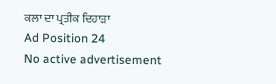ਕਲਾ ਦਾ ਪ੍ਰਤੀਕ ਦਿਹਾੜਾ
Ad Position 24
No active advertisement